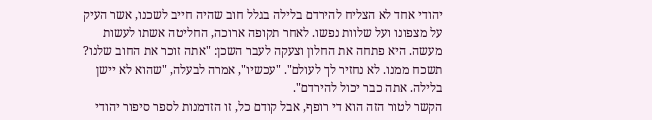יהודי אחד לא הצליח להירדם בלילה בגלל חוב שהיה חייב לשכנו, אשר העיק על מצפונו ועל שלוות נפשו. לאחר תקופה ארוכה, החליטה אשתו לעשות מעשה. היא פתחה את החלון וצעקה לעבר השכן: "אתה זוכר את החוב שלנו? תשכח ממנו. לא נחזיר לך לעולם". "עכשיו", אמרה לבעלה, "שהוא לא יישן בלילה. אתה כבר יכול להירדם".
הקשר לטור הזה הוא די רופף, אבל קודם כל, זו הזדמנות לספר סיפור יהודי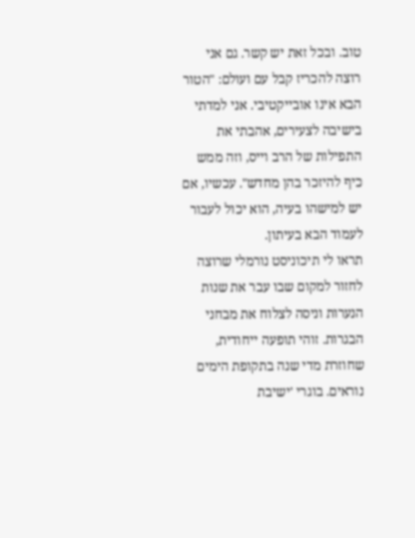טוב. ובכל זאת יש קשר. גם אני רוצה להכריז קבל עם ועולם: "הטור הבא אינו אובייקטיבי. אני למדתי בישיבה לצעירים, אהבתי את התפילות של הרב וייס, וזה ממש כיף להיזכר בהן מחדש". עכשיו, אם יש למישהו בעיה, הוא יכול לעבור לעמוד הבא בעיתון.
תראו לי תיכוניסט נורמלי שרוצה לחזור למקום שבו עבר את שנות הנערות וניסה לצלוח את מבחני הבגרות. זוהי תופעה ייחודית, שחוזרת מדי שנה בתקופת הימים נוראים. בוגרי 'ישיבת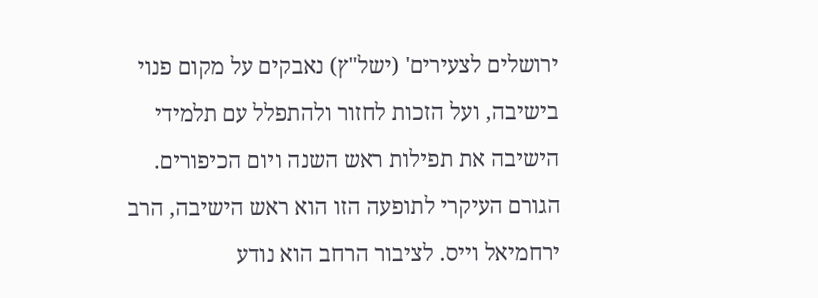ירושלים לצעירים' (ישל"ץ) נאבקים על מקום פנוי בישיבה, ועל הזכות לחזור ולהתפלל עם תלמידי הישיבה את תפילות ראש השנה ויום הכיפורים. הגורם העיקרי לתופעה הזו הוא ראש הישיבה, הרב ירחמיאל וייס. לציבור הרחב הוא נודע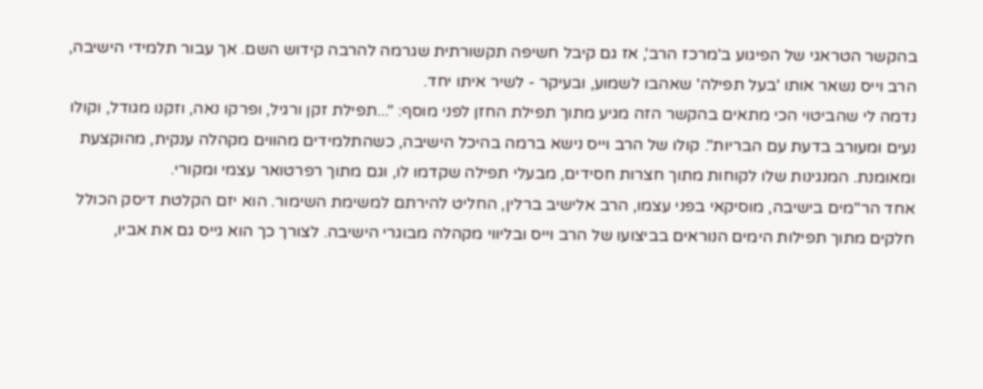בהקשר הטראגי של הפיגוע ב'מרכז הרב', אז גם קיבל חשיפה תקשורתית שגרמה להרבה קידוש השם. אך עבור תלמידי הישיבה, הרב וייס נשאר אותו 'בעל תפילה' שאהבו לשמוע, ובעיקר - לשיר איתו יחד.
נדמה לי שהביטוי הכי מתאים בהקשר הזה מגיע מתוך תפילת החזן לפני מוסף: "...תפילת זקן ורגיל, ופרקו נאה, וזקנו מגודל, וקולו נעים ומעורב בדעת עם הבריות". קולו של הרב וייס נישא ברמה בהיכל הישיבה, כשהתלמידים מהווים מקהלה ענקית, מהוקצעת ומאומנת. המנגינות שלו לקוחות מתוך חצרות חסידים, מבעלי תפילה שקדמו לו, וגם מתוך רפרטואר עצמי ומקורי.
אחד הר"מים בישיבה, מוסיקאי בפני עצמו, הרב אלישיב ברלין, החליט להירתם למשימת השימור. הוא יזם הקלטת דיסק הכולל חלקים מתוך תפילות הימים הנוראים בביצועו של הרב וייס ובליווי מקהלה מבוגרי הישיבה. לצורך כך הוא גייס גם את אביו,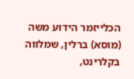הכלייזמר הידוע משה (מוסא) ברלין, שמלווה בקלרינט,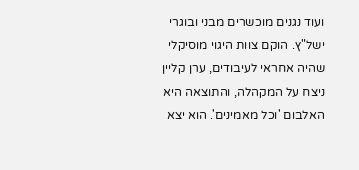ועוד נגנים מוכשרים מבני ובוגרי ישל"ץ. הוקם צוות היגוי מוסיקלי שהיה אחראי לעיבודים, ערן קליין ניצח על המקהלה, והתוצאה היא האלבום 'וכל מאמינים'. הוא יצא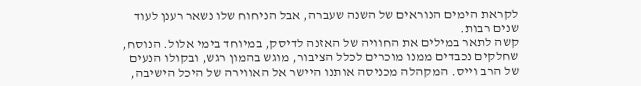לקראת הימים הנוראים של השנה שעברה, אבל הניחוח שלו נשאר רענן לעוד שנים רבות.
קשה לתאר במילים את החוויה של האזנה לדיסק, במיוחד בימי אלול. הנוסח, שחלקים נכבדים ממנו מוכרים לכלל הציבור, מוגש בהמון רגש, ובקולו הנעים של הרב וייס. המקהלה מכניסה אותנו היישר אל האווירה של היכל הישיבה,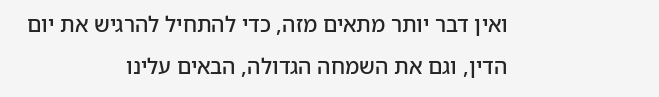ואין דבר יותר מתאים מזה, כדי להתחיל להרגיש את יום הדין, וגם את השמחה הגדולה, הבאים עלינו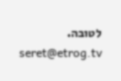לטובה.
seret@etrog.tv